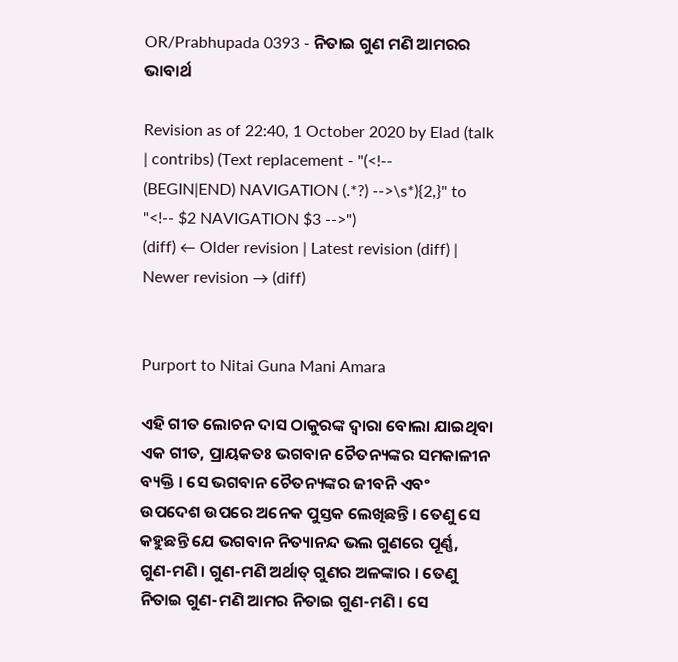OR/Prabhupada 0393 - ନିତାଇ ଗୁଣ ମଣି ଆମରର ଭାବାର୍ଥ

Revision as of 22:40, 1 October 2020 by Elad (talk | contribs) (Text replacement - "(<!-- (BEGIN|END) NAVIGATION (.*?) -->\s*){2,}" to "<!-- $2 NAVIGATION $3 -->")
(diff) ← Older revision | Latest revision (diff) | Newer revision → (diff)


Purport to Nitai Guna Mani Amara

ଏହି ଗୀତ ଲୋଚନ ଦାସ ଠାକୁରଙ୍କ ଦ୍ଵାରା ବୋଲା ଯାଇଥିବା ଏକ ଗୀତ, ପ୍ରାୟକତଃ ଭଗବାନ ଚୈତନ୍ୟଙ୍କର ସମକାଳୀନ ବ୍ୟକ୍ତି । ସେ ଭଗବାନ ଚୈତନ୍ୟଙ୍କର ଜୀବନି ଏବଂ ଉପଦେଶ ଉପରେ ଅନେକ ପୁସ୍ତକ ଲେଖିଛନ୍ତି । ତେଣୁ ସେ କହୁଛନ୍ତି ଯେ ଭଗବାନ ନିତ୍ୟାନନ୍ଦ ଭଲ ଗୁଣରେ ପୂର୍ଣ୍ଣ, ଗୁଣ-ମଣି । ଗୁଣ-ମଣି ଅର୍ଥାତ୍ ଗୁଣର ଅଳଙ୍କାର । ତେଣୁ ନିତାଇ ଗୁଣ-ମଣି ଆମର ନିତାଇ ଗୁଣ-ମଣି । ସେ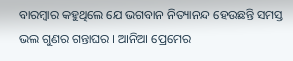ବାରମ୍ଵାର କହୁଥିଲେ ଯେ ଭଗବାନ ନିତ୍ୟାନନ୍ଦ ହେଉଛନ୍ତି ସମସ୍ତ ଭଲ ଗୁଣର ଗନ୍ତାଘର । ଆନିଆ ପ୍ରେମେର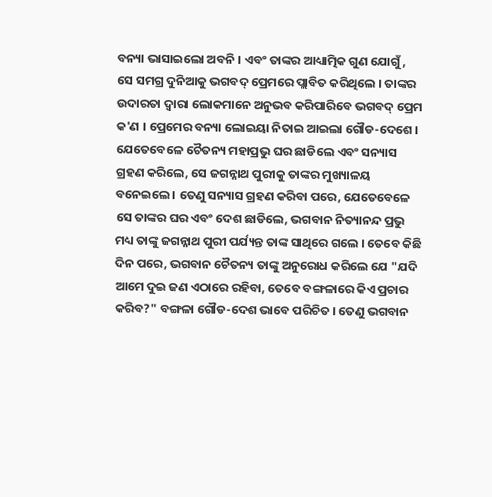ବନ୍ୟା ଭାସାଇଲୋ ଅବନି । ଏବଂ ତାଙ୍କର ଆଧ୍ୟାତ୍ମିକ ଗୁଣ ଯୋଗୁଁ, ସେ ସମଗ୍ର ଦୁନିଆକୁ ଭଗବଦ୍ ପ୍ରେମରେ ପ୍ଲାବିତ କରିଥିଲେ । ତାଙ୍କର ଉଦାରତା ଦ୍ଵାରା ଲୋକମାନେ ଅନୁଭବ କରିପାରିବେ ଭଗବଦ୍ ପ୍ରେମ କ'ଣ । ପ୍ରେମେର ବନ୍ୟା ଲୋଇୟା ନିତାଇ ଆଇଲା ଗୌଡ-ଦେଶେ । ଯେତେବେଳେ ଚୈତନ୍ୟ ମହାପ୍ରଭୁ ଘର ଛାଡିଲେ ଏବଂ ସନ୍ୟାସ ଗ୍ରହଣ କରିଲେ, ସେ ଜଗନ୍ନାଥ ପୁରୀକୁ ତାଙ୍କର ମୁଖ୍ୟାଳୟ ବନେଇଲେ । ତେଣୁ ସନ୍ୟାସ ଗ୍ରହଣ କରିବା ପରେ, ଯେତେବେଳେ ସେ ତାଙ୍କର ଘର ଏବଂ ଦେଶ ଛାଡିଲେ, ଭଗବାନ ନିତ୍ୟାନନ୍ଦ ପ୍ରଭୁ ମଧ୍ୟ ତାଙ୍କୁ ଜଗନ୍ନାଥ ପୁରୀ ପର୍ଯ୍ୟନ୍ତ ତାଙ୍କ ସାଥିରେ ଗଲେ । ତେବେ କିଛି ଦିନ ପରେ, ଭଗବାନ ଚୈତନ୍ୟ ତାଙ୍କୁ ଅନୁରୋଧ କରିଲେ ଯେ "ଯଦି ଆମେ ଦୁଇ ଜଣ ଏଠାରେ ରହିବା, ତେବେ ବଙ୍ଗଳାରେ କିଏ ପ୍ରଚାର କରିବ?" ବଙ୍ଗଳା ଗୌଡ-ଦେଶ ଭାବେ ପରିଚିତ । ତେଣୁ ଭଗବାନ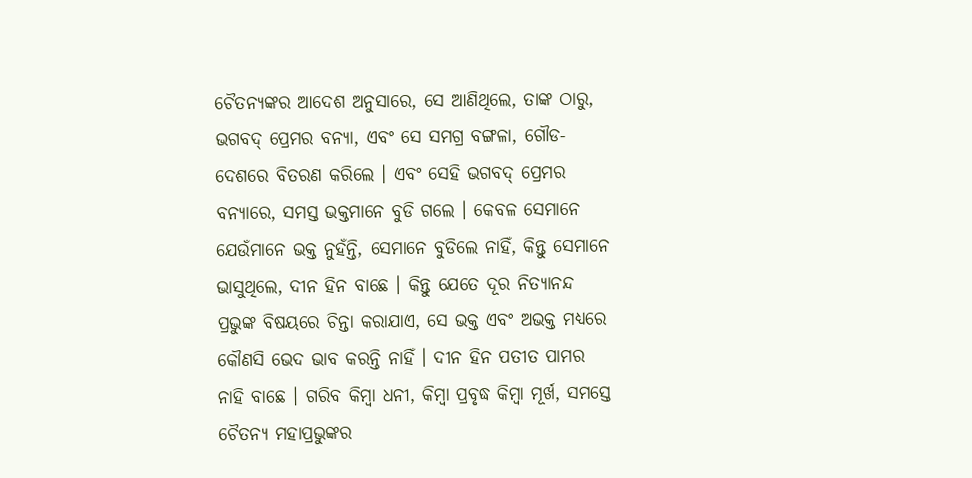ଚୈତନ୍ୟଙ୍କର ଆଦେଶ ଅନୁସାରେ, ସେ ଆଣିଥିଲେ, ତାଙ୍କ ଠାରୁ, ଭଗବଦ୍ ପ୍ରେମର ବନ୍ୟା, ଏବଂ ସେ ସମଗ୍ର ବଙ୍ଗଳା, ଗୌଡ-ଦେଶରେ ବିତରଣ କରିଲେ । ଏବଂ ସେହି ଭଗବଦ୍ ପ୍ରେମର ବନ୍ୟାରେ, ସମସ୍ତ ଭକ୍ତମାନେ ବୁଡି ଗଲେ । କେବଳ ସେମାନେ ଯେଉଁମାନେ ଭକ୍ତ ନୁହଁନ୍ତି, ସେମାନେ ବୁଡିଲେ ନାହିଁ, କିନ୍ତୁ ସେମାନେ ଭାସୁଥିଲେ, ଦୀନ ହିନ ବାଛେ । କିନ୍ତୁ ଯେତେ ଦୂର ନିତ୍ୟାନନ୍ଦ ପ୍ରଭୁଙ୍କ ବିଷୟରେ ଚିନ୍ତା କରାଯାଏ, ସେ ଭକ୍ତ ଏବଂ ଅଭକ୍ତ ମଧ୍ୟରେ କୌଣସି ଭେଦ ଭାବ କରନ୍ତି ନାହିଁ । ଦୀନ ହିନ ପତୀତ ପାମର ନାହି ବାଛେ । ଗରିବ କିମ୍ଵା ଧନୀ, କିମ୍ଵା ପ୍ରବୃଦ୍ଧ କିମ୍ଵା ମୂର୍ଖ, ସମସ୍ତେ ଚୈତନ୍ୟ ମହାପ୍ରଭୁଙ୍କର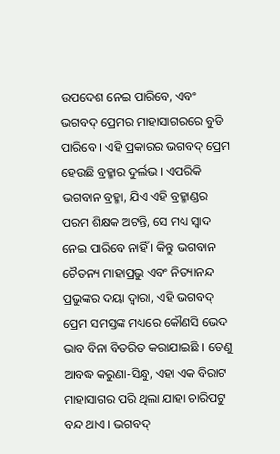ଉପଦେଶ ନେଇ ପାରିବେ, ଏବଂ ଭଗବଦ୍ ପ୍ରେମର ମାହାସାଗରରେ ବୁଡି ପାରିବେ । ଏହି ପ୍ରକାରର ଭଗବଦ୍ ପ୍ରେମ ହେଉଛି ବ୍ରହ୍ମାର ଦୁର୍ଲଭ । ଏପରିକି ଭଗବାନ ବ୍ରହ୍ମା, ଯିଏ ଏହି ବ୍ରହ୍ମାଣ୍ଡର ପରମ ଶିକ୍ଷକ ଅଟନ୍ତି, ସେ ମଧ୍ୟ ସ୍ଵାଦ ନେଇ ପାରିବେ ନାହିଁ । କିନ୍ତୁ ଭଗବାନ ଚୈତନ୍ୟ ମାହାପ୍ରଭୁ ଏବଂ ନିତ୍ୟାନନ୍ଦ ପ୍ରଭୁଙ୍କର ଦୟା ଦ୍ଵାରା, ଏହି ଭଗବଦ୍ ପ୍ରେମ ସମସ୍ତଙ୍କ ମଧ୍ୟରେ କୌଣସି ଭେଦ ଭାବ ବିନା ବିତରିତ କରାଯାଇଛି । ତେଣୁ ଆବଦ୍ଧ କରୁଣା-ସିନ୍ଧୁ, ଏହା ଏକ ବିରାଟ ମାହାସାଗର ପରି ଥିଲା ଯାହା ଚାରିପଟୁ ବନ୍ଦ ଥାଏ । ଭଗବଦ୍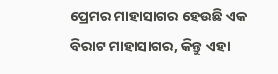ପ୍ରେମର ମାହାସାଗର ହେଉଛି ଏକ ବିରାଟ ମାହାସାଗର, କିନ୍ତୁ ଏହା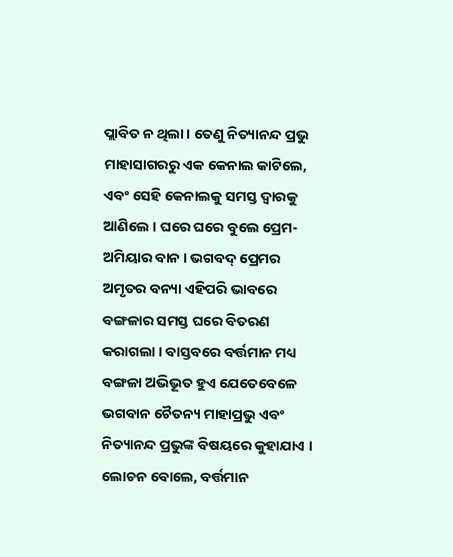ପ୍ଲାବିତ ନ ଥିଲା । ତେଣୁ ନିତ୍ୟାନନ୍ଦ ପ୍ରଭୁ ମାହାସାଗରରୁ ଏକ କେନାଲ କାଟିଲେ, ଏବଂ ସେହି କେନାଲକୁ ସମସ୍ତ ଦ୍ଵାରକୁ ଆଣିଲେ । ଘରେ ଘରେ ବୁଲେ ପ୍ରେମ-ଅମିୟାର ବାନ । ଭଗବଦ୍ ପ୍ରେମର ଅମୃତର ବନ୍ୟା ଏହିପରି ଭାବରେ ବଙ୍ଗଳାର ସମସ୍ତ ଘରେ ବିତରଣ କରାଗଲା । ବାସ୍ତବରେ ବର୍ତ୍ତମାନ ମଧ୍ୟ ବଙ୍ଗଳା ଅଭିଭୂତ ହୁଏ ଯେତେବେଳେ ଭଗବାନ ଚୈତନ୍ୟ ମାହାପ୍ରଭୁ ଏବଂ ନିତ୍ୟାନନ୍ଦ ପ୍ରଭୁଙ୍କ ବିଷୟରେ କୁହାଯାଏ । ଲୋଚନ ବୋଲେ, ବର୍ତ୍ତମାନ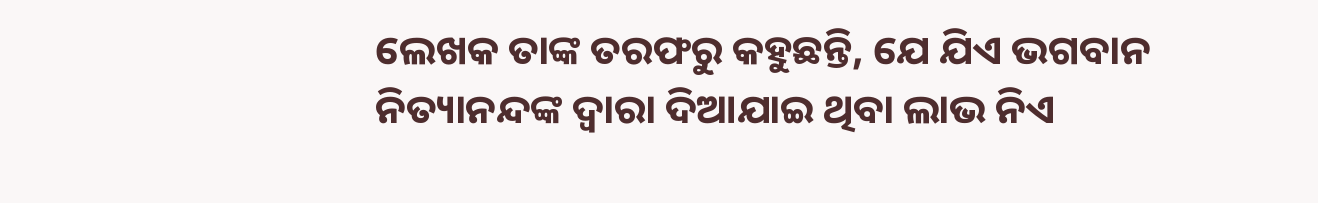ଲେଖକ ତାଙ୍କ ତରଫରୁ କହୁଛନ୍ତି, ଯେ ଯିଏ ଭଗବାନ ନିତ୍ୟାନନ୍ଦଙ୍କ ଦ୍ଵାରା ଦିଆଯାଇ ଥିବା ଲାଭ ନିଏ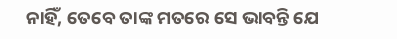ନାହିଁ, ତେବେ ତାଙ୍କ ମତରେ ସେ ଭାବନ୍ତି ଯେ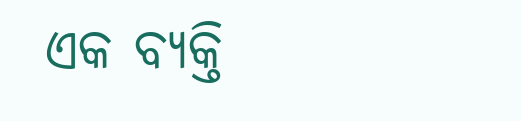ଏକ ବ୍ୟକ୍ତି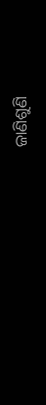ଜାଣିଶୁଣି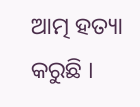ଆତ୍ମ ହତ୍ୟା କରୁଛି ।